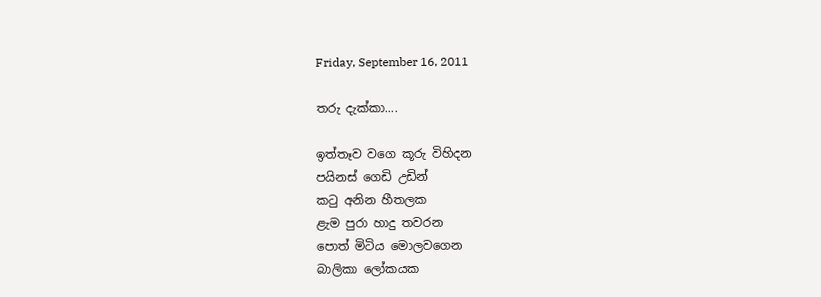Friday, September 16, 2011

තරු දැක්කා....

ඉත්තෑව වගෙ කූරු විහිදන
පයිනස් ගෙඩි උඩින්
කටු අනින හීතලක
ළැම පුරා හාදු තවරන
පොත් මිටිය මොලවගෙන
බාලිකා ලෝකයක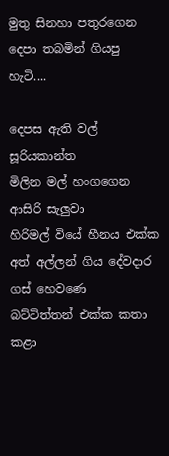මුතු සිනහා පතුරගෙන
දෙපා තබමින් ගියපු හැටි....

දෙපස ඇති වල් සූරියකාන්ත
මිලින මල් හංගගෙන ආසිරි සැලුවා
හිරිමල් වියේ හීනය එක්ක
අත් අල්ලන් ගිය දේවදාර ගස් හෙවණෙ
බට්ටිත්තන් එක්ක කතා කළා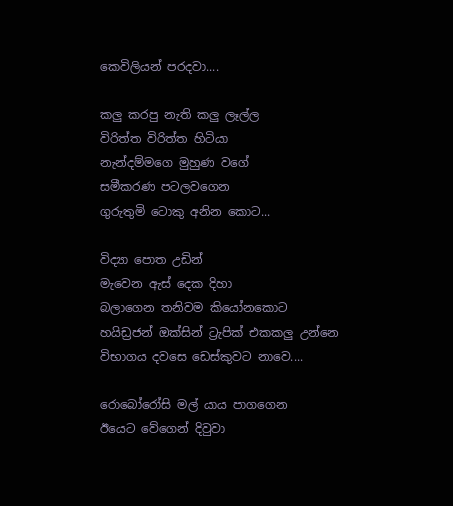කෙවිලියන් පරදවා....

කලු කරපු නැති කලු ලෑල්ල
විරිත්ත විරිත්ත හිටියා
නැන්දම්මගෙ මුහුණ වගේ
සමීකරණ පටලවගෙන
ගුරුතුමි ටොකු අනින කොට...

විද්‍යා පොත උඩින්
මැවෙන ඇස් දෙක දිහා
බලාගෙන තනිවම කියෝනකොට
හයිඩ්‍රජන් ඔක්සින් ට්‍රැපික් එකකලු උන්නෙ
විභාගය දවසෙ ඩෙස්කුවට නාවෙ....

රොබෝරෝසි මල් යාය පාගගෙන
ඊයෙට වේගෙන් දිවුවා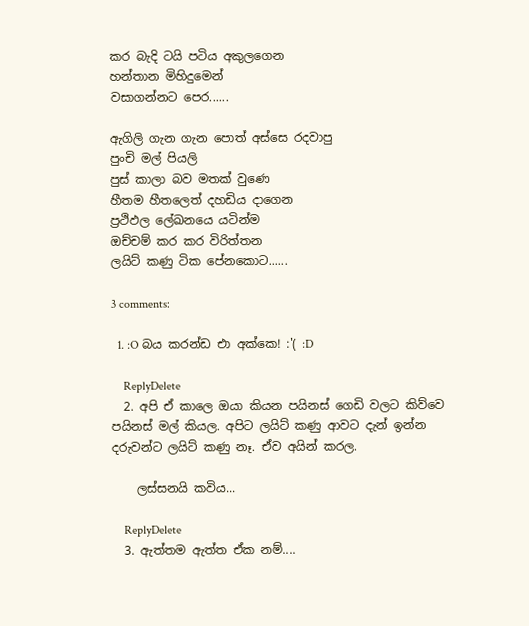කර බැදි ටයි පටිය අකුලගෙන
හන්තාන මිහිදුමෙන්
වසාගන්නට පෙර......

ඇගිලි ගැන ගැන පොත් අස්සෙ රදවාපු
පුංචි මල් පියලි
පුස් කාලා බව මතක් වුණෙ
හීතම හීතලෙත් දහඩිය දාගෙන
ප්‍රථිඵල ලේඛනයෙ යටින්ම
ඔච්චම් කර කර විරිත්තන
ලයිට් කණු ටික පේනකොට......

3 comments:

  1. :O බය කරන්ඩ එා අක්කෙ! :'( :D

    ReplyDelete
  2. අපි ඒ කාලෙ ඔයා කියන පයිනස් ගෙඩි වලට කිව්වෙ පයිනස් මල් කියල. අපිට ලයිට් කණු ආවට දැන් ඉන්න දරුවන්ට ලයිට් කණු නෑ. ඒව අයින් කරල.

    ලස්සනයි කවිය...

    ReplyDelete
  3. ඇත්තම ඇත්ත ඒක නම්....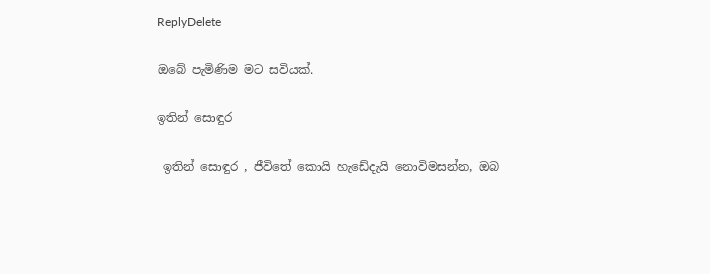ReplyDelete

ඔබේ පැමිණිම මට සවියක්.

ඉතින් සොඳුර

 ඉතින් සොඳුර , ජීවිතේ කොයි හැඩේදැයි නොවිමසන්න, ඔබ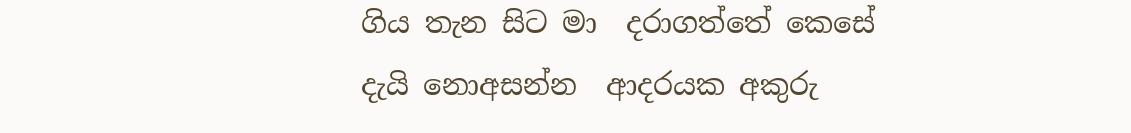ගිය තැන සිට මා  දරාගත්තේ කෙසේ දැයි නොඅසන්න  ආදරයක අකුරු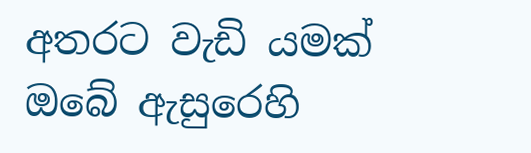අතරට වැඩි යමක් ඔබේ ඇසුරෙහි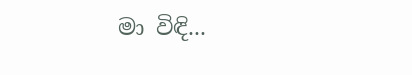මා විඳි...